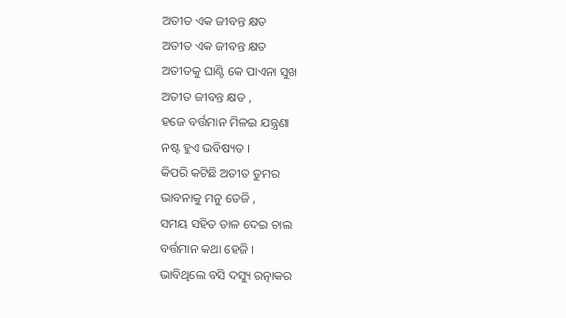ଅତୀତ ଏକ ଜୀବନ୍ତ କ୍ଷତ
ଅତୀତ ଏକ ଜୀବନ୍ତ କ୍ଷତ
ଅତୀତକୁ ଘାଣ୍ଟି କେ ପାଏନା ସୁଖ
ଅତୀତ ଜୀବନ୍ତ କ୍ଷତ ,
ହଜେ ବର୍ତ୍ତମାନ ମିଳଇ ଯନ୍ତ୍ରଣା
ନଷ୍ଟ ହୁଏ ଭବିଷ୍ୟତ ।
କିପରି କଟିଛି ଅତୀତ ତୁମର
ଭାବନାକୁ ମନୁ ତେଜି ,
ସମୟ ସହିତ ତାଳ ଦେଇ ଚାଲ
ବର୍ତ୍ତମାନ କଥା ହେଜି ।
ଭାବିଥିଲେ ବସି ଦସ୍ୟୁ ରତ୍ନାକର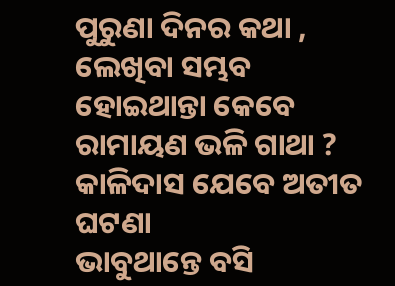ପୁରୁଣା ଦିନର କଥା ,
ଲେଖିବା ସମ୍ଭବ ହୋଇଥାନ୍ତା କେବେ
ରାମାୟଣ ଭଳି ଗାଥା ?
କାଳିଦାସ ଯେବେ ଅତୀତ ଘଟଣା
ଭାବୁଥାନ୍ତେ ବସି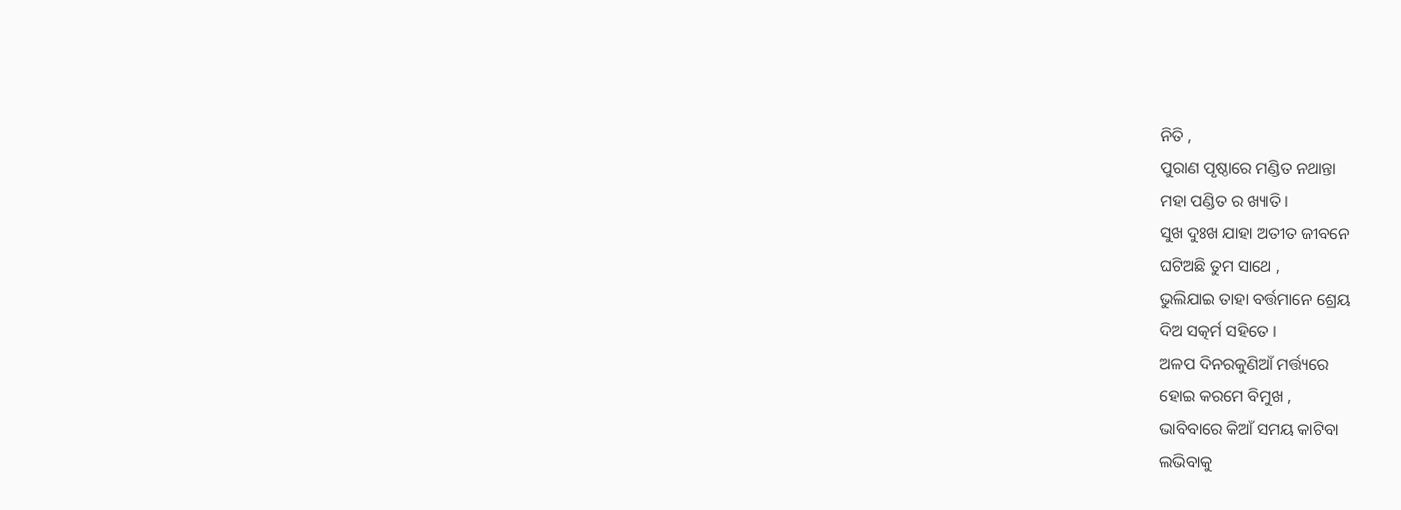ନିତି ,
ପୁରାଣ ପୃଷ୍ଠାରେ ମଣ୍ଡିତ ନଥାନ୍ତା
ମହା ପଣ୍ଡିତ ର ଖ୍ୟାତି ।
ସୁଖ ଦୁଃଖ ଯାହା ଅତୀତ ଜୀବନେ
ଘଟିଅଛି ତୁମ ସାଥେ ,
ଭୁଲିଯାଇ ତାହା ବର୍ତ୍ତମାନେ ଶ୍ରେୟ
ଦିଅ ସତ୍କର୍ମ ସହିତେ ।
ଅଳପ ଦିନରକୁଣିଆଁ ମର୍ତ୍ତ୍ୟରେ
ହୋଇ କରମେ ବିମୁଖ ,
ଭାବିବାରେ କିଆଁ ସମୟ କାଟିବା
ଲଭିବାକୁ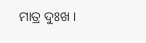ମାତ୍ର ଦୁଃଖ ।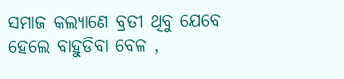ସମାଜ କଲ୍ୟାଣେ ବ୍ରତୀ ଥିବୁ ଯେବେ
ହେଲେ ବାହୁଡିବା ବେଳ ,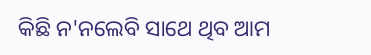କିଛି ନ'ନଲେବି ସାଥେ ଥିବ ଆମ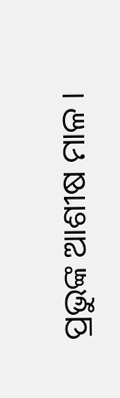ପ୍ରଭୁଙ୍କ ଆଶୀଷ ମାଳ ।